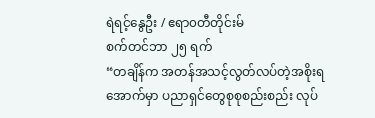ရဲရင့်နွေဦး / ဧရာ၀တီတိုင်းမ်
စက်တင်ဘာ ၂၅ ရက်
“တချိန်က အတန်အသင့်လွတ်လပ်တဲ့အစိုးရအောက်မှာ ပညာရှင်တွေစုစုစည်းစည်း လုပ်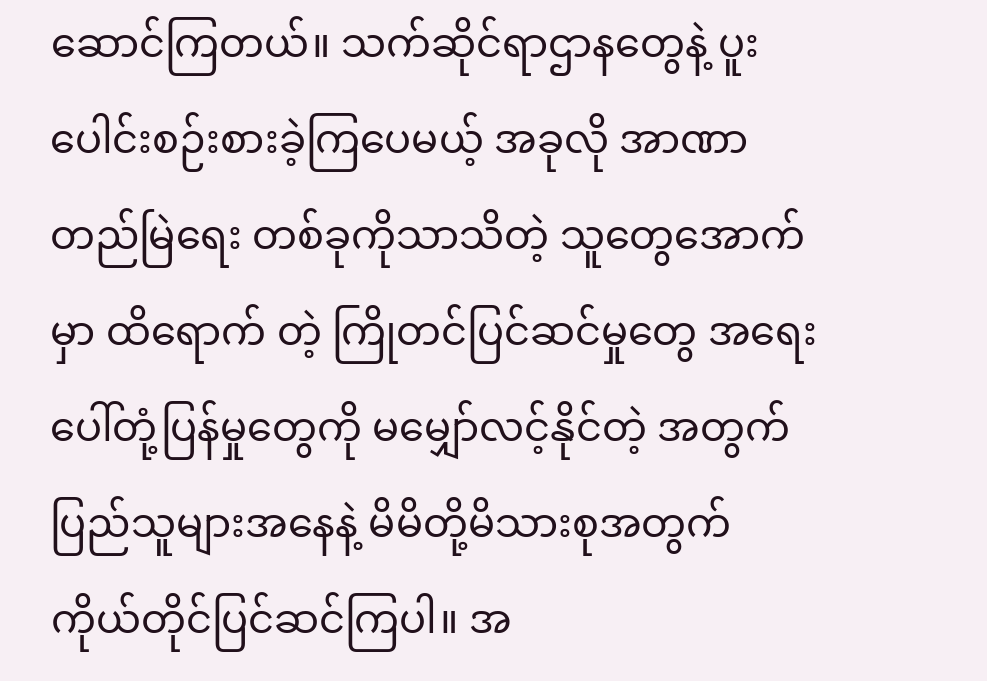ဆောင်ကြတယ်။ သက်ဆိုင်ရာဌာနတွေနဲ့ ပူးပေါင်းစဉ်းစားခဲ့ကြပေမယ့် အခုလို အာဏာတည်မြဲရေး တစ်ခုကိုသာသိတဲ့ သူတွေအောက်မှာ ထိရောက် တဲ့ ကြိုတင်ပြင်ဆင်မှုတွေ အရေးပေါ်တုံ့ပြန်မှုတွေကို မမျှော်လင့်နိုင်တဲ့ အတွက် ပြည်သူများအနေနဲ့ မိမိတို့မိသားစုအတွက် ကိုယ်တိုင်ပြင်ဆင်ကြပါ။ အ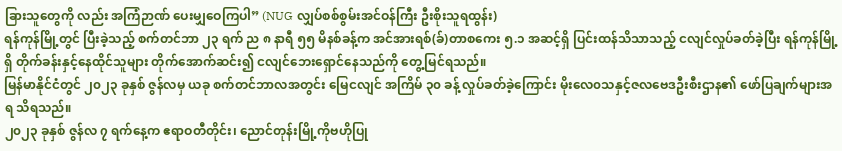ခြားသူတွေကို လည်း အကြံဉာဏ် ပေးမျှဝေကြပါ” (NUG လျှပ်စစ်စွမ်းအင်ဝန်ကြီး ဦးစိုးသူရထွန်း)
ရန်ကုန်မြို့တွင် ပြီးခဲ့သည့် စက်တင်ဘာ ၂၃ ရက် ည ၈ နာရီ ၅၅ မိနစ်ခန့်က အင်အားရစ်(ခ်)တာစကေး ၅.၁ အဆင့်ရှိ ပြင်းထန်သိသာသည့် ငလျင်လှုပ်ခတ်ခဲ့ပြီး ရန်ကုန်မြို့ရှိ တိုက်ခန်းနှင့်နေထိုင်သူများ တိုက်အောက်ဆင်း၍ ငလျင်ဘေးရှောင်နေသည်ကို တွေ့မြင်ရသည်။
မြန်မာနိုင်ငံတွင် ၂၀၂၃ ခုနှစ် ဇွန်လမှ ယခု စက်တင်ဘာလအတွင်း မြေငလျင် အကြိမ် ၃၀ ခန့် လှုပ်ခတ်ခဲ့ကြောင်း မိုးလေ၀သနှင့်ဇလဗေဒဦးစီးဌာန၏ ဖော်ပြချက်များအရ သိရသည်။
၂၀၂၃ ခုနှစ် ဇွန်လ ၇ ရက်နေ့က ဧရာဝတီတိုင်း၊ ညောင်တုန်းမြို့ကိုဗဟိုပြု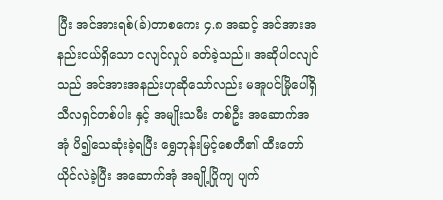ပြီး အင်အားရစ်(ခ်)တာစကေး ၄.၈ အဆင့် အင်အားအနည်းငယ်ရှိသော ငလျင်လှုပ် ခတ်ခဲ့သည်။ အဆိုပါငလျင်သည် အင်အားအနည်းဟုဆိုသော်လည်း မအူပင်မြိုပေါ်ရှိ သီလရှင်တစ်ပါး နှင့် အမျိုးသမီး တစ်ဦး အဆောက်အအုံ ပိ၍သေဆုံးခဲ့ရပြီး ရွှေဘုန်းမြင့်စေတီ၏ ထီးတော် ယိုင်လဲခဲ့ပြီး အဆောက်အုံ အချို့ပြိုကျ ပျက်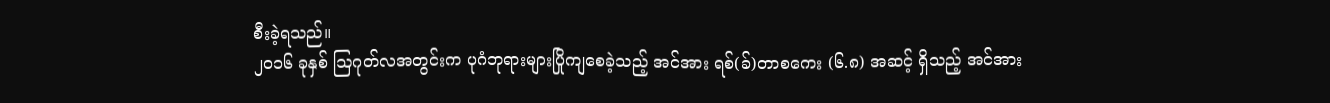စီးခဲ့ရသည်။
၂၀၁၆ ခုနှစ် ဩဂုတ်လအတွင်းက ပုဂံဘုရားများပြိုကျစေခဲ့သည့် အင်အား ရစ်(ခ်)တာစကေး (၆.၈) အဆင့် ရှိသည့် အင်အား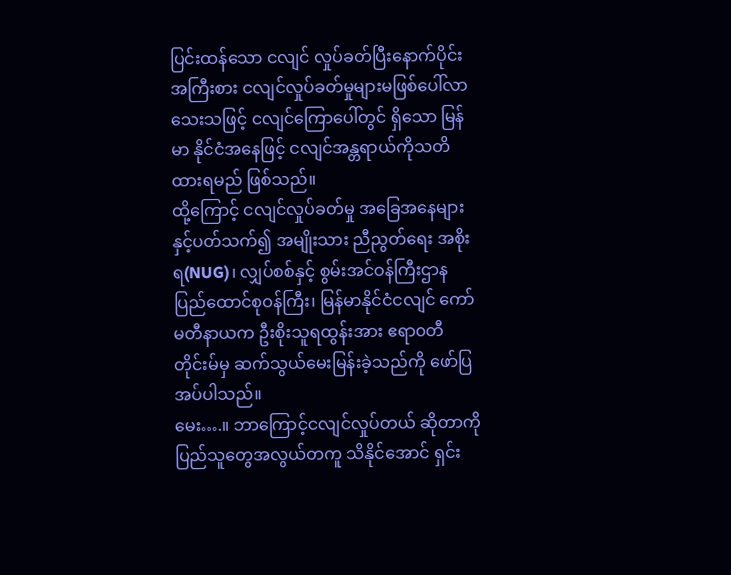ပြင်းထန်သော ငလျင် လှုပ်ခတ်ပြီးနောက်ပိုင်း အကြီးစား ငလျင်လှုပ်ခတ်မှုများမဖြစ်ပေါ်လာသေးသဖြင့် ငလျင်ကြောပေါ်တွင် ရှိသော မြန်မာ နိုင်ငံအနေဖြင့် ငလျင်အန္တရာယ်ကိုသတိထားရမည် ဖြစ်သည်။
ထို့ကြောင့် ငလျင်လှုပ်ခတ်မှု အခြေအနေများနှင့်ပတ်သက်၍ အမျိုးသား ညီညွတ်ရေး အစိုးရ(NUG)၊ လျှပ်စစ်နှင့် စွမ်းအင်ဝန်ကြီးဌာနပြည်ထောင်စုဝန်ကြီး၊ မြန်မာနိုင်ငံငလျင် ကော်မတီနာယက ဦးစိုးသူရထွန်းအား ဧရာ၀တီတိုင်းမ်မှ ဆက်သွယ်မေးမြန်းခဲ့သည်ကို ဖော်ပြအပ်ပါသည်။
မေး….။ ဘာကြောင့်ငလျင်လှုပ်တယ် ဆိုတာကို ပြည်သူတွေအလွယ်တကူ သိနိုင်အောင် ရှင်း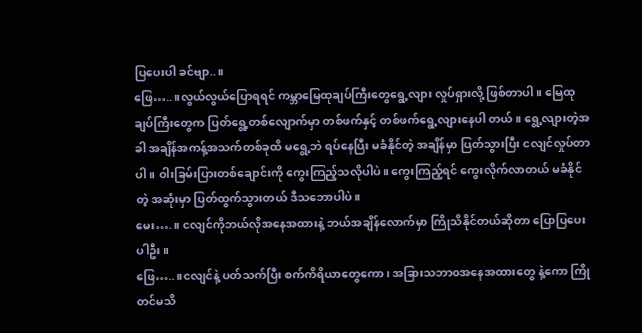ပြပေးပါ ခင်ဗျာ..။
ဖြေ…..။လွယ်လွယ်ပြောရရင် ကမ္ဘာမြေထုချပ်ကြီးတွေရွေ့လျား လှုပ်ရှားလို့ ဖြစ်တာပါ။ မြေထုချပ်ကြီးတွေက ပြတ်ရွေ့တစ်လျောက်မှာ တစ်ဖက်နှင့် တစ်ဖက်ရွေ့လျားနေပါ တယ်။ ရွေ့လျားတဲ့အခါ အချိန်အကန့်အသက်တစ်ခုထိ မရွေ့ဘဲ ရပ်နေပြီး မခံနိုင်တဲ့ အချိန်မှာ ပြတ်သွားပြီး ငလျင်လှုပ်တာပါ။ ဝါးခြမ်းပြားတစ်ချောင်းကို ကွေးကြည့်သလိုပါပဲ။ ကွေးကြည့်ရင် ကွေးလိုက်လာတယ် မခံနိုင်တဲ့ အဆုံးမှာ ပြတ်ထွက်သွားတယ် ဒီသဘောပါပဲ။
မေး….။ ငလျင်ကိုဘယ်လိုအနေအထားနဲ့ ဘယ်အချိန်လောက်မှာ ကြိုသိနိုင်တယ်ဆိုတာ ပြောပြပေးပါဦး။
ဖြေ…..။ငလျင်နဲ့ ပတ်သက်ပြီး စက်ကိရိယာတွေကော၊ အခြားသဘာ၀အနေအထားတွေ နဲ့ကော ကြိုတင်မသိ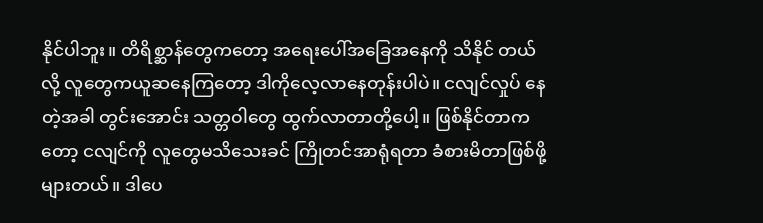နိုင်ပါဘူး။ တိရိစ္ဆာန်တွေကတော့ အရေးပေါ်အခြေအနေကို သိနိုင် တယ်လို့ လူတွေကယူဆနေကြတော့ ဒါကိုလေ့လာနေတုန်းပါပဲ။ ငလျင်လှုပ် နေတဲ့အခါ တွင်းအောင်း သတ္တဝါတွေ ထွက်လာတာတို့ပေါ့။ ဖြစ်နိုင်တာကတော့ ငလျင်ကို လူတွေမသိသေးခင် ကြိုတင်အာရုံရတာ ခံစားမိတာဖြစ်ဖို့များတယ်။ ဒါပေ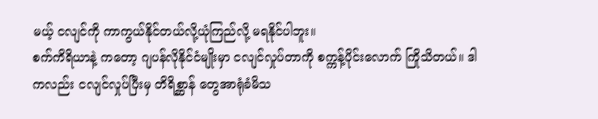မယ့် ငလျင်ကို ကာကွယ်နိုင်တယ်လို့ယုံကြည်လို့ မရနိုင်ပါဘူး။
စက်ကိရိယာနဲ့ ကတော့ ဂျပန်လိုနိုင်ငံမျိုးမှာ ငလျင်လှုပ်တာကို စက္ကန့်ပိုင်းလောက် ကြိုသိတယ်။ ဒါကလည်း ငလျင်လှုပ်ပြီးမှ တိရိစ္ဆာန် တွေအာရုံခံမိသ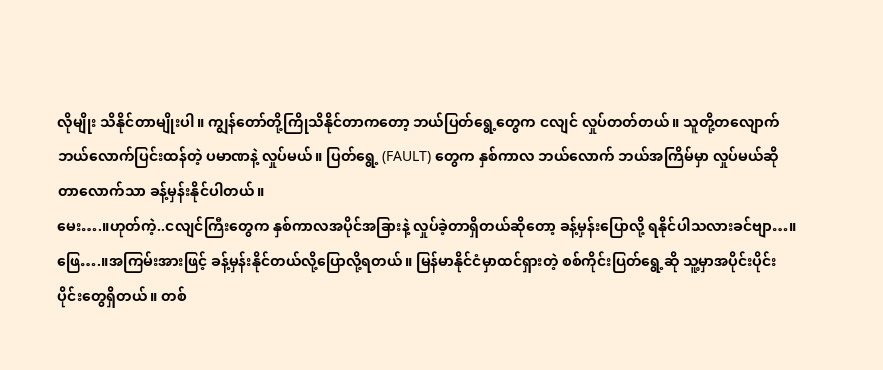လိုမျိုး သိနိုင်တာမျိုးပါ။ ကျွန်တော်တို့ကြိုသိနိုင်တာကတော့ ဘယ်ပြတ်ရွေ့တွေက ငလျင် လှုပ်တတ်တယ်။ သူတို့တလျောက် ဘယ်လောက်ပြင်းထန်တဲ့ ပမာဏနဲ့ လှုပ်မယ်။ ပြတ်ရွေ့ (FAULT) တွေက နှစ်ကာလ ဘယ်လောက် ဘယ်အကြိမ်မှာ လှုပ်မယ်ဆိုတာလောက်သာ ခန့်မှန်းနိုင်ပါတယ်။
မေး….။ဟုတ်ကဲ့..ငလျင်ကြီးတွေက နှစ်ကာလအပိုင်အခြားနဲ့ လှုပ်ခဲ့တာရှိတယ်ဆိုတော့ ခန့်မှန်းပြောလို့ ရနိုင်ပါသလားခင်ဗျာ…။
ဖြေ….။အကြမ်းအားဖြင့် ခန့်မှန်းနိုင်တယ်လို့ပြောလို့ရတယ်။ မြန်မာနိုင်ငံမှာထင်ရှားတဲ့ စစ်ကိုင်းပြတ်ရွေ့ဆို သူ့မှာအပိုင်းပိုင်းပိုင်းတွေရှိတယ်။ တစ်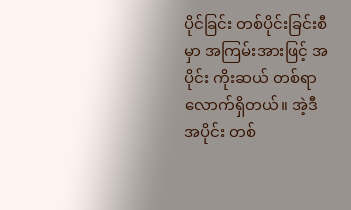ပိုင်ခြင်း တစ်ပိုင်းခြင်းစီမှာ အကြမ်းအားဖြင့် အပိုင်း ကိုးဆယ် တစ်ရာလောက်ရှိတယ်။ အဲ့ဒီအပိုင်း တစ်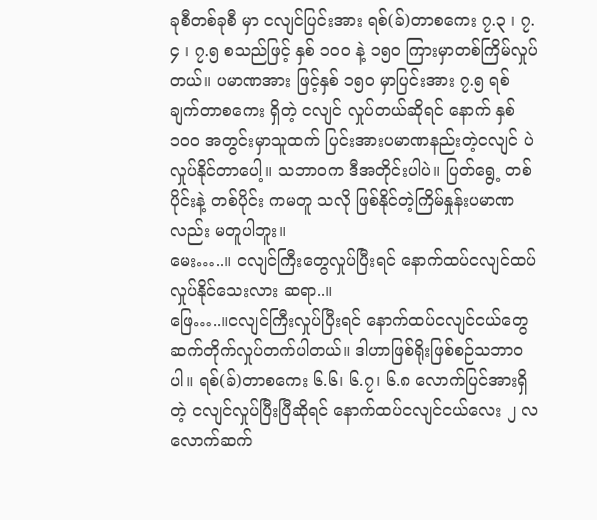ခုစီတစ်ခုစီ မှာ ငလျင်ပြင်းအား ရစ်(ခ်)တာစကေး ၇.၃ ၊ ၇.၄ ၊ ၇.၅ စသည်ဖြင့် နှစ် ၁၀၀ နဲ့ ၁၅၀ ကြားမှာတစ်ကြိမ်လှုပ်တယ်။ ပမာဏအား ဖြင့်နှစ် ၁၅၀ မှာပြင်းအား ၇.၅ ရစ်ချက်တာစကေး ရှိတဲ့ ငလျင် လှုပ်တယ်ဆိုရင် နောက် နှစ်၁၀၀ အတွင်းမှာသူထက် ပြင်းအားပမာဏနည်းတဲ့ငလျင် ပဲလှုပ်နိုင်တာပေါ့။ သဘာ၀က ဒီအတိုင်းပါပဲ။ ပြတ်ရွေ့ တစ်ပိုင်းနဲ့ တစ်ပိုင်း ကမတူ သလို ဖြစ်နိုင်တဲ့ကြိမ်နှုန်းပမာဏလည်း မတူပါဘူး။
မေး…..။ ငလျင်ကြီးတွေလှုပ်ပြီးရင် နောက်ထပ်ငလျင်ထပ်လှုပ်နိုင်သေးလား ဆရာ..။
ဖြေ…..။ငလျင်ကြီးလှုပ်ပြီးရင် နောက်ထပ်ငလျင်ငယ်တွေဆက်တိုက်လှုပ်တက်ပါတယ်။ ဒါဟာဖြစ်ရိုးဖြစ်စဉ်သဘာ၀ပါ။ ရစ်(ခ်)တာစကေး ၆.၆၊ ၆.၇၊ ၆.၈ လောက်ပြင်အားရှိတဲ့ ငလျင်လှုပ်ပြီးပြီဆိုရင် နောက်ထပ်ငလျင်ငယ်လေး ၂ လလောက်ဆက်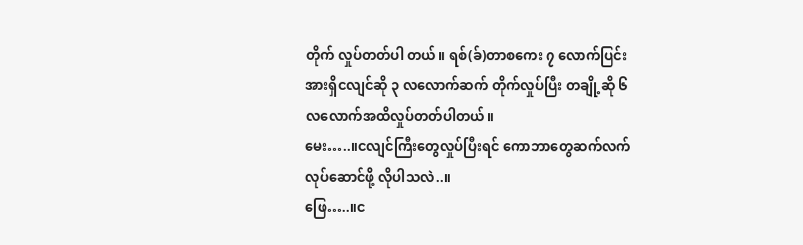တိုက် လှုပ်တတ်ပါ တယ်။ ရစ်(ခ်)တာစကေး ၇ လောက်ပြင်းအားရှိငလျင်ဆို ၃ လလောက်ဆက် တိုက်လှုပ်ပြီး တချို့ဆို ၆ လလောက်အထိလှုပ်တတ်ပါတယ်။
မေး…..။ငလျင်ကြီးတွေလှုပ်ပြီးရင် ကောဘာတွေဆက်လက်လုပ်ဆောင်ဖို့ လိုပါသလဲ..။
ဖြေ…..။င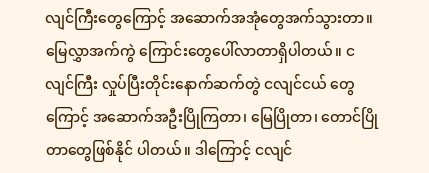လျင်ကြီးတွေကြောင့် အဆောက်အအုံတွေအက်သွားတာ။ မြေလွှာအက်ကွဲ ကြောင်းတွေပေါ်လာတာရှိပါတယ်။ ငလျင်ကြီး လှုပ်ပြီးတိုင်းနောက်ဆက်တွဲ ငလျင်ငယ် တွေကြောင့် အဆောက်အဦးပြိုကြတာ၊ မြေပြိုတာ၊ တောင်ပြိုတာတွေဖြစ်နိုင် ပါတယ်။ ဒါကြောင့် ငလျင်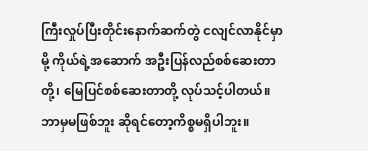ကြီးလှုပ်ပြီးတိုင်းနောက်ဆက်တွဲ ငလျင်လာနိုင်မှာမို့ ကိုယ်ရဲ့အဆောက် အဦးပြန်လည်စစ်ဆေးတာတို့၊ မြေပြင်စစ်ဆေးတာတို့ လုပ်သင့်ပါတယ်။ ဘာမှမဖြစ်ဘူး ဆိုရင်တော့ကိစ္စမရှိပါဘူး။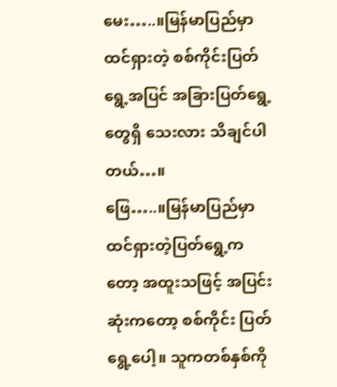မေး…..။မြန်မာပြည်မှာထင်ရှားတဲ့ စစ်ကိုင်းပြတ်ရွေ့အပြင် အခြားပြတ်ရွေ့တွေရှိ သေးလား သိချင်ပါတယ်…။
ဖြေ…..။မြန်မာပြည်မှာ ထင်ရှားတဲ့ပြတ်ရွေ့ကတော့ အထူးသဖြင့် အပြင်းဆုံးကတော့ စစ်ကိုင်း ပြတ်ရွေ့ပေါ့။ သူကတစ်နှစ်ကို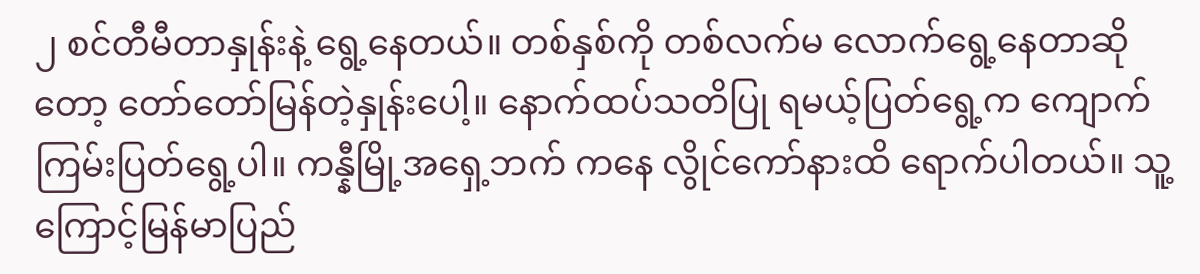၂ စင်တီမီတာနှုန်းနဲ့ ရွေ့နေတယ်။ တစ်နှစ်ကို တစ်လက်မ လောက်ရွေ့နေတာဆိုတော့ တော်တော်မြန်တဲ့နှုန်းပေါ့။ နောက်ထပ်သတိပြု ရမယ့်ပြတ်ရွေ့က ကျောက်ကြမ်းပြတ်ရွေ့ပါ။ ကန္နီမြို့အရှေ့ဘက် ကနေ လွိုင်ကော်နားထိ ရောက်ပါတယ်။ သူ့ကြောင့်မြန်မာပြည်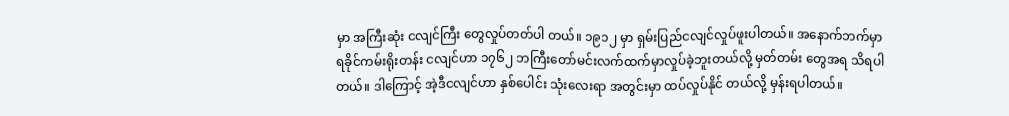မှာ အကြီးဆုံး ငလျင်ကြီး တွေလှုပ်တတ်ပါ တယ်။ ၁၉၁၂ မှာ ရှမ်းပြည်ငလျင်လှုပ်ဖူးပါတယ်။ အနောက်ဘက်မှာ ရခိုင်ကမ်းရိုးတန်း ငလျင်ဟာ ၁၇၆၂ ဘကြီးတော်မင်းလက်ထက်မှာလှုပ်ခဲ့ဘူးတယ်လို့ မှတ်တမ်း တွေအရ သိရပါတယ်။ ဒါကြောင့် အဲ့ဒီငလျင်ဟာ နှစ်ပေါင်း သုံးလေးရာ အတွင်းမှာ ထပ်လှုပ်နိုင် တယ်လို့ မှန်းရပါတယ်။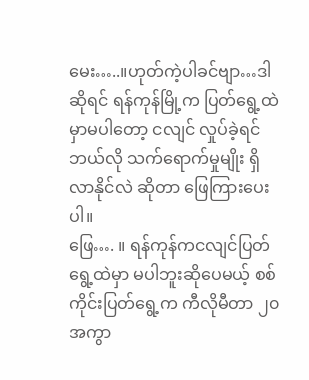မေး…..။ဟုတ်ကဲ့ပါခင်ဗျာ…ဒါဆိုရင် ရန်ကုန်မြို့က ပြတ်ရွေ့ထဲမှာမပါတော့ ငလျင် လှုပ်ခဲ့ရင် ဘယ်လို သက်ရောက်မှုမျိုး ရှိလာနိုင်လဲ ဆိုတာ ဖြေကြားပေးပါ။
ဖြေ…. ။ ရန်ကုန်ကငလျင်ပြတ်ရွေ့ထဲမှာ မပါဘူးဆိုပေမယ့် စစ်ကိုင်းပြတ်ရွေ့က ကီလိုမီတာ ၂၀ အကွာ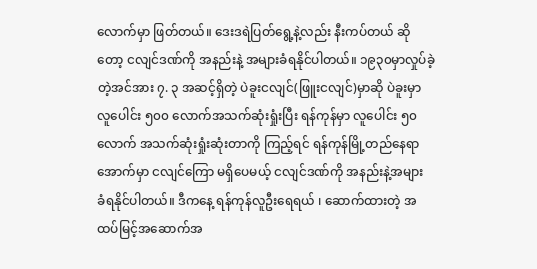လောက်မှာ ဖြတ်တယ်။ ဒေးဒရဲပြတ်ရွေ့နဲ့လည်း နီးကပ်တယ် ဆိုတော့ ငလျင်ဒဏ်ကို အနည်းနဲ့ အများခံရနိုင်ပါတယ်။ ၁၉၃၀မှာလှုပ်ခဲ့တဲ့အင်အား ၇. ၃ အဆင့်ရှိတဲ့ ပဲခူးငလျင်(ဖြူးငလျင်)မှာဆို ပဲခူးမှာ လူပေါင်း ၅၀၀ လောက်အသက်ဆုံးရှုံးပြီး ရန်ကုန်မှာ လူပေါင်း ၅၀ လောက် အသက်ဆုံးရှုံးဆုံးတာကို ကြည့်ရင် ရန်ကုန်မြို့တည်နေရာ အောက်မှာ ငလျင်ကြော မရှိပေမယ့် ငလျင်ဒဏ်ကို အနည်းနဲ့အများ ခံရနိုင်ပါတယ်။ ဒီကနေ့ ရန်ကုန်လူဦးရေရယ် ၊ ဆောက်ထားတဲ့ အထပ်မြင့်အဆောက်အ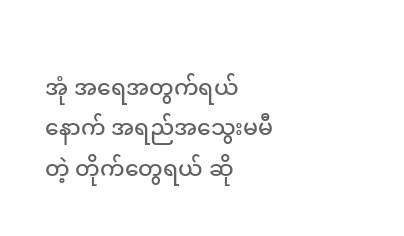အုံ အရေအတွက်ရယ်နောက် အရည်အသွေးမမီတဲ့ တိုက်တွေရယ် ဆို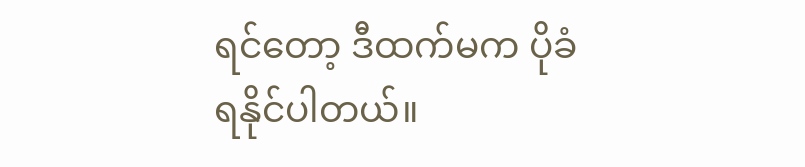ရင်တော့ ဒီထက်မက ပိုခံရနိုင်ပါတယ်။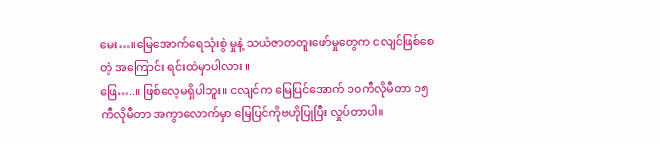မေး…။မြေအောက်ရေသုံးစွဲ မှုနဲ့ သယံဇာတတူးဖော်မှုတွေက ငလျင်ဖြစ်စေတဲ့ အကြောင်း ရင်းထဲမှာပါလား ။
ဖြေ…..။ ဖြစ်လေ့မရှိပါဘူး။ ငလျင်က မြေပြင်အောက် ၁၀ကီလိုမီတာ ၁၅ ကီလိုမီတာ အကွာလောက်မှာ မြေပြင်ကိုဗဟိုပြုပြီး လှုပ်တာပါ။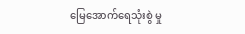မြေအောက်ရေသုံးစွဲ မှု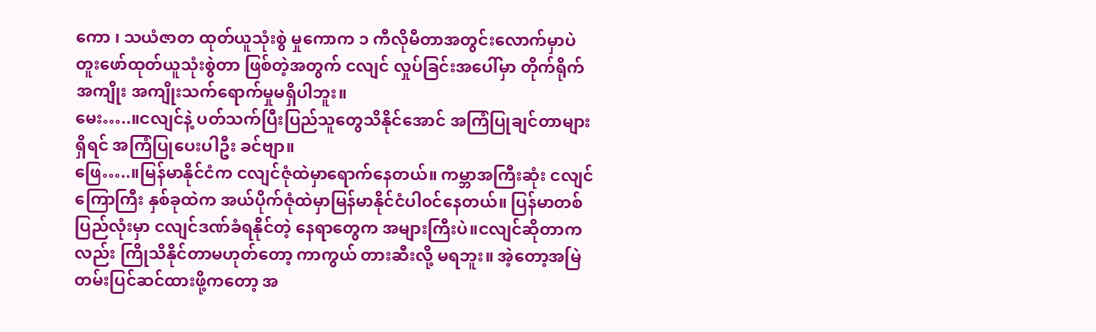ကော ၊ သယံဇာတ ထုတ်ယူသုံးစွဲ မှုကောက ၁ ကီလိုမီတာအတွင်းလောက်မှာပဲ တူးဖော်ထုတ်ယူသုံးစွဲတာ ဖြစ်တဲ့အတွက် ငလျင် လှုပ်ခြင်းအပေါ်မှာ တိုက်ရိုက်အကျိုး အကျိုးသက်ရောက်မှုမရှိပါဘူး။
မေး…..။ငလျင်နဲ့ ပတ်သက်ပြီးပြည်သူတွေသိနိုင်အောင် အကြံပြုချင်တာများရှိရင် အကြံပြုပေးပါဦး ခင်ဗျာ။
ဖြေ…..။မြန်မာနိုင်ငံက ငလျင်ဇုံထဲမှာရောက်နေတယ်။ ကမ္ဘာအကြီးဆုံး ငလျင်ကြောကြီး နှစ်ခုထဲက အယ်ပိုက်ဇုံထဲမှာမြန်မာနိုင်ငံပါ၀င်နေတယ်။ ပြန်မာတစ်ပြည်လုံးမှာ ငလျင်ဒဏ်ခံရနိုင်တဲ့ နေရာတွေက အများကြီးပဲ။ငလျင်ဆိုတာကလည်း ကြိုသိနိုင်တာမဟုတ်တော့ ကာကွယ် တားဆီးလို့ မရဘူး။ အဲ့တော့အမြဲတမ်းပြင်ဆင်ထားဖို့ကတော့ အ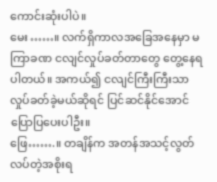ကောင်းဆုံးပါပဲ။
မေး……။ လက်ရှိကာလအခြေအနေမှာ မကြာခဏ ငလျင်လှုပ်ခတ်တာတွေ တွေ့နေရပါတယ်။ အကယ်၍ ငလျင်ကြီးကြီးသာ လှုပ်ခတ်ခဲ့မယ်ဆိုရင် ပြင်ဆင်နိုင်အောင် ပြောပြပေးပါဦး။
ဖြေ…….။ တချိန်က အတန်အသင့်လွတ်လပ်တဲ့အစိုးရ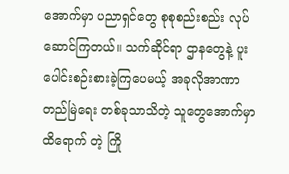အောက်မှာ ပညာရှင်တွေ စုစုစည်းစည်း လုပ်ဆောင်ကြတယ်။ သက်ဆိုင်ရာ ဌာနတွေနဲ့ ပူးပေါင်းစဉ်းစားခဲ့ကြပေမယ့် အခုလိုအာဏာတည်မြဲရေး တစ်ခုသာသိတဲ့ သူတွေအောက်မှာ ထိရောက် တဲ့ ကြို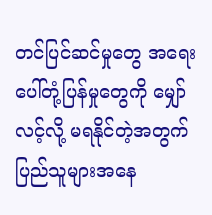တင်ပြင်ဆင်မှုတွေ အရေးပေါ်တုံ့ပြန်မှုတွေကို မျှော်လင့်လို့ မရနိုင်တဲ့အတွက် ပြည်သူများအနေ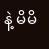နဲ့ မိမိ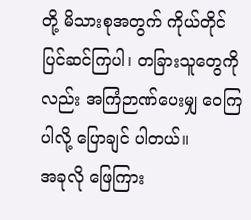တို့ မိသားစုအတွက် ကိုယ်တိုင်ပြင်ဆင်ကြပါ၊ တခြားသူတွေကို လည်း အကြံဉာဏ်ပေးမျှ ဝေကြပါလို့ ပြောချင် ပါတယ်။
အခုလို ဖြေကြား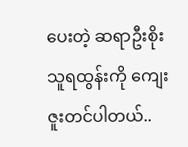ပေးတဲ့ ဆရာဦးစိုးသူရထွန်းကို ကျေးဇူးတင်ပါတယ်..